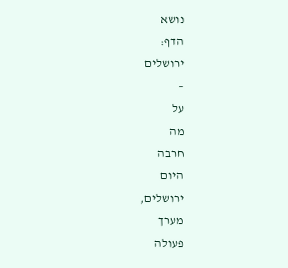נושא
הדף:
ירושלים
–
על
מה
חרבה
היום
ירושלים,
מערך
פעולה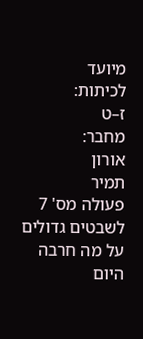מיועד
לכיתות:
ז–ט
מחבר:
אורון
תמיר
פעולה מס' 7
לשבטים גדולים
על מה חרבה היום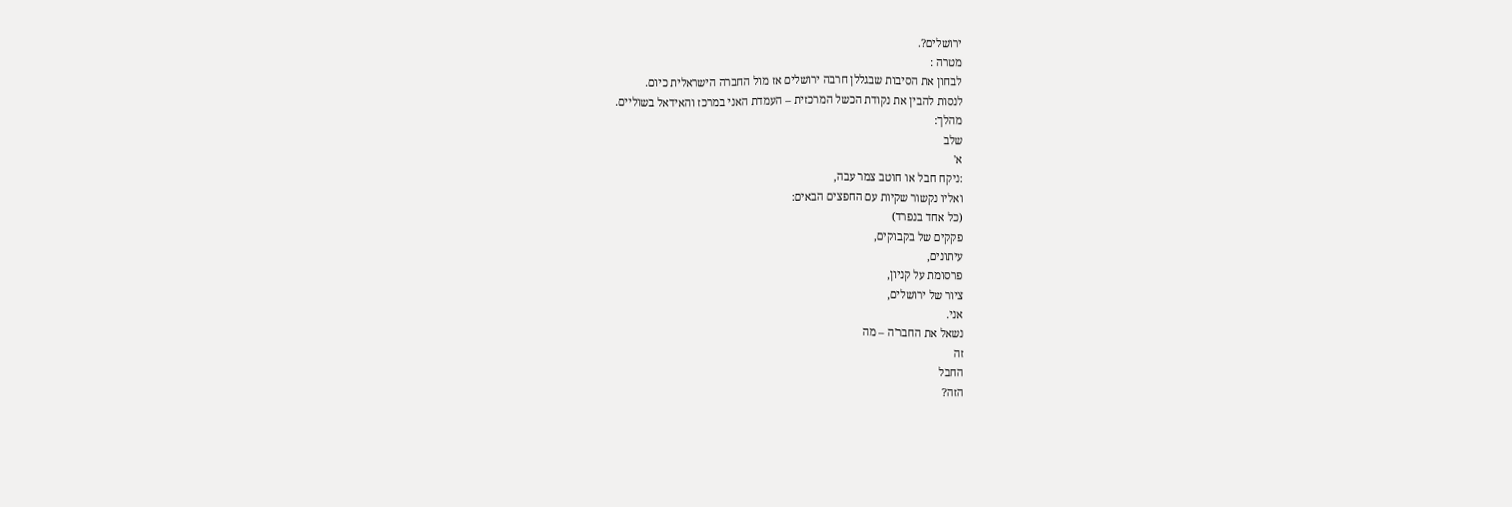ירושלים?.
מטרה :
לבחון את הסיבות שבגללן חרבה ירושלים אז מול החברה הישראלית כיום.
לנסות להבין את נקודת הכשל המרכזית – העמדת האני במרכז והאידאל בשוליים.
מהלך:
שלב
א'
:ניקח חבל או חוטב צמר עבה,
ואליו נקשור שקיות עם החפצים הבאים:
(כל אחד בנפרד)
פקקים של בקבוקים,
עיתונים,
פרסומת על קניון,
ציור של ירושלים,
אני.
נשאל את החבר'ה – מה
זה
החבל
הזה?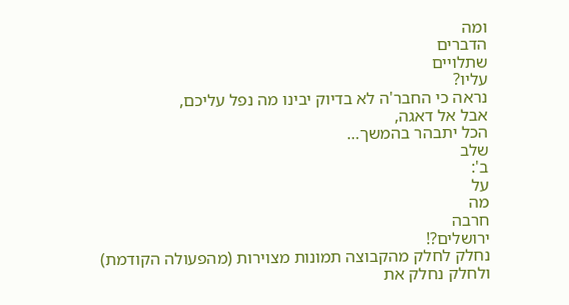ומה
הדברים
שתלויים
עליו?
נראה כי החבר'ה לא בדיוק יבינו מה נפל עליכם,
אבל אל דאגה,
הכל יתבהר בהמשך…
שלב
ב':
על
מה
חרבה
ירושלים?!
נחלק לחלק מהקבוצה תמונות מצוירות (מהפעולה הקודמת)
ולחלק נחלק את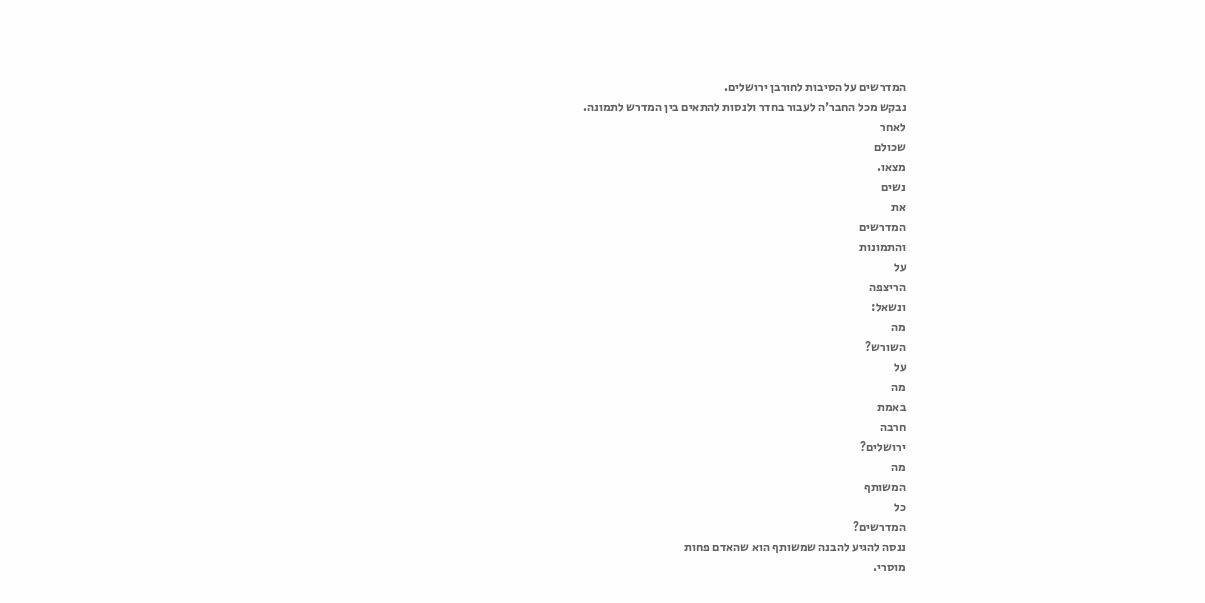המדרשים על הסיבות לחורבן ירושלים.
נבקש מכל החבר'ה לעבור בחדר ולנסות להתאים בין המדרש לתמונה.
לאחר
שכולם
מצאו.
נשים
את
המדרשים
והתמונות
על
הריצפה
ונשאל:
מה
השורש?
על
מה
באמת
חרבה
ירושלים?
מה
המשותף
כל
המדרשים?
ננסה להגיע להבנה שמשותף הוא שהאדם פחות
מוסרי.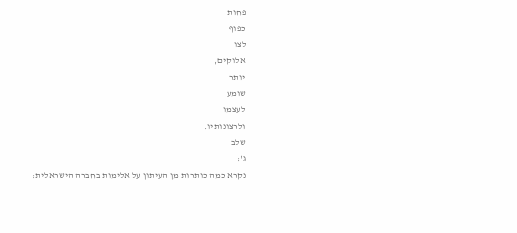פחות
כפוף
לצו
אלוקים,
יותר
שומע
לעצמו
ולרצונותיו.
שלב
ג':
נקרא כמה כותרות מן העיתון על אלימות בחברה הישראלית: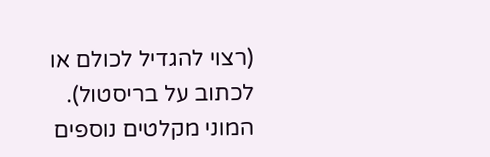(רצוי להגדיל לכולם או לכתוב על בריסטול).
המוני מקלטים נוספים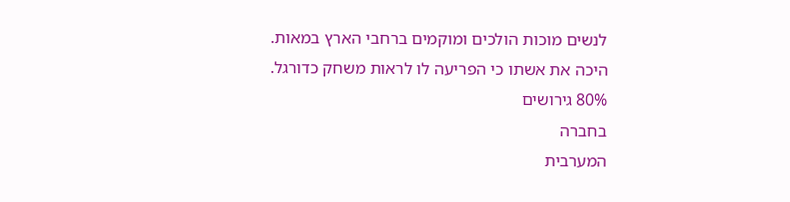לנשים מוכות הולכים ומוקמים ברחבי הארץ במאות.
היכה את אשתו כי הפריעה לו לראות משחק כדורגל.
80% גירושים
בחברה
המערבית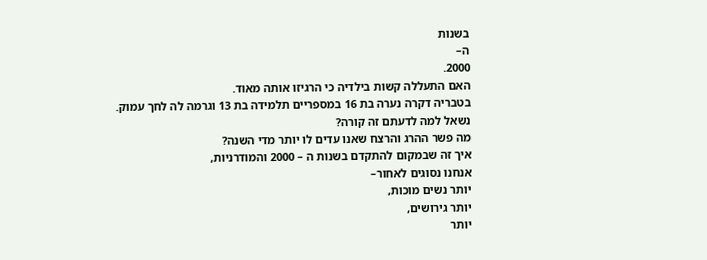בשנות
ה–
2000.
האם התעללה קשות בילדיה כי הרגיזו אותה מאוד.
בטבריה דקרה נערה בת 16 במספריים תלמידה בת 13 וגרמה לה לחך עמוק.
נשאל למה לדעתם זה קורה?
מה פשר ההרג והרצח שאנו עדים לו יותר מדי השנה?
איך זה שבמקום להתקדם בשנות ה – 2000 והמודרניות,
אנחנו נסוגים לאחור–
יותר נשים מוכות,
יותר גירושים,
יותר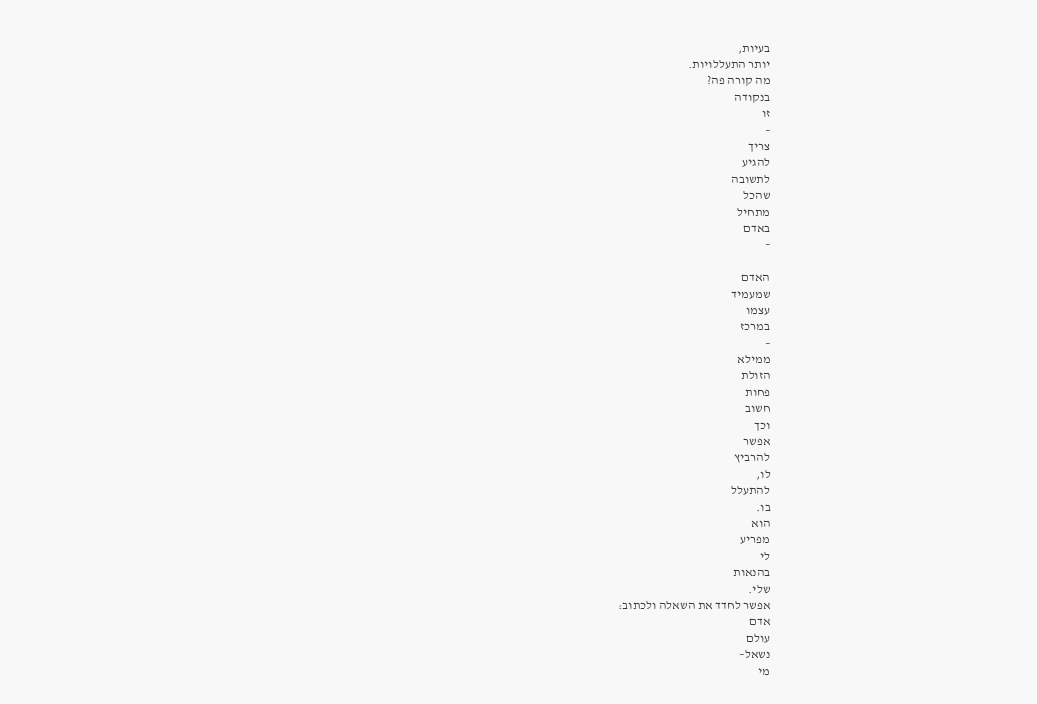בעיות,
יותר התעללויות.
מה קורה פה?
בנקודה
זו
–
צריך
להגיע
לתשובה
שהכל
מתחיל
באדם
–

האדם
שמעמיד
עצמו
במרכז
–
ממילא
הזולת
פחות
חשוב
וכך
אפשר
להרביץ
לו,
להתעלל
בו.
הוא
מפריע
לי
בהנאות
שלי.
אפשר לחדד את השאלה ולכתוב:
אדם
עולם
נשאל–
מי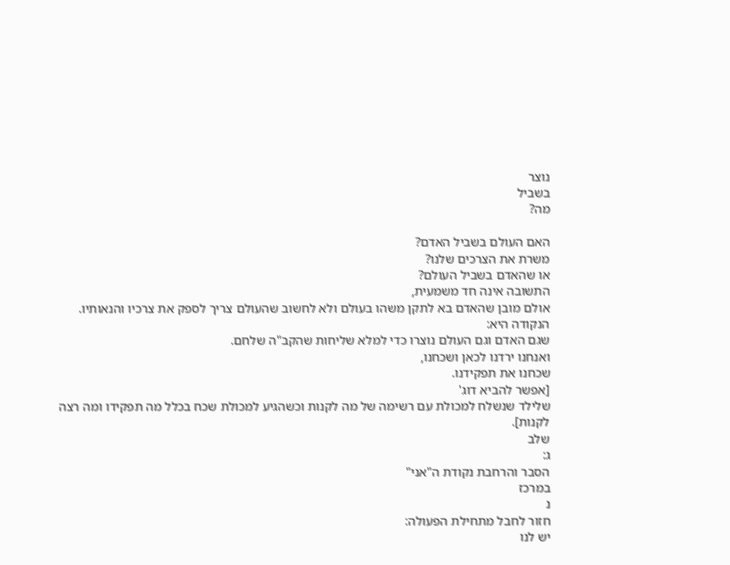נוצר
בשביל
מה?

האם העולם בשביל האדם?
משרת את הצרכים שלנו?
או שהאדם בשביל העולם?
התשובה אינה חד משמעית,
אולם מובן שהאדם בא לתקן משהו בעולם ולא לחשוב שהעולם צריך לספק את צרכיו והנאותיו.
הנקודה היא:
שגם האדם וגם העולם נוצרו כדי למלא שליחות שהקב"ה שלחם.
ואנחנו ירדנו לכאן ושכחנו,
שכחנו את תפקידנו.
[אפשר להביא דוג'
שלילד שנשלח למכולת עם רשימה של מה לקנות וכשהגיע למכולת שכח בכלל מה תפקידו ומה רצה לקנות].
שלב
ג:
הסבר והרחבת נקודת ה"אני"
במרכז
נ
חזור לחבל מתחילת הפעולה:
יש לנו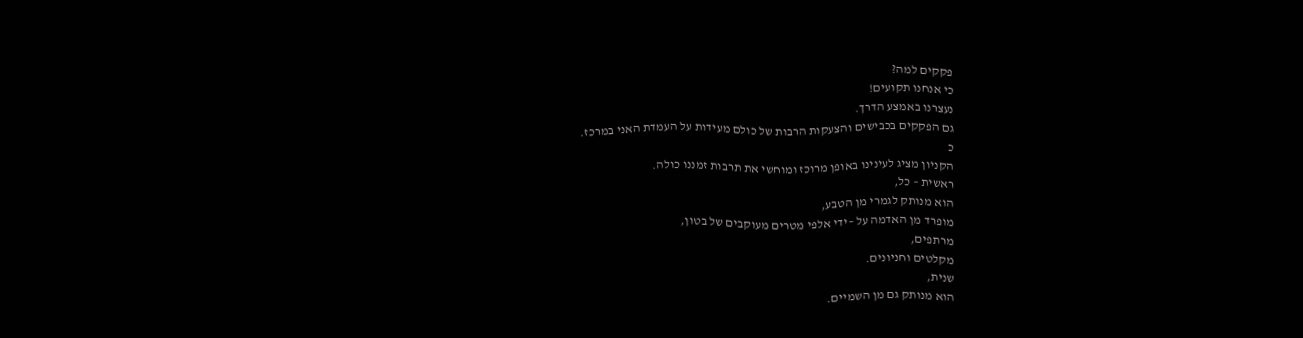פקקים למה?
כי אנחנו תקועים!
נעצרנו באמצע הדרך.
גם הפקקים בכבישים והצעקות הרבות של כולם מעידות על העמדת האני במרכז.
כ
הקניון מציג לעינינו באופן מרוכז ומוחשי את תרבות זמננו כולה.
ראשית – כל,
הוא מנותק לגמרי מן הטבע,
מופרד מן האדמה על –ידי אלפי מטרים מעוקבים של בטון,
מרתפים,
מקלטים וחניונים.
שנית,
הוא מנותק גם מן השמיים.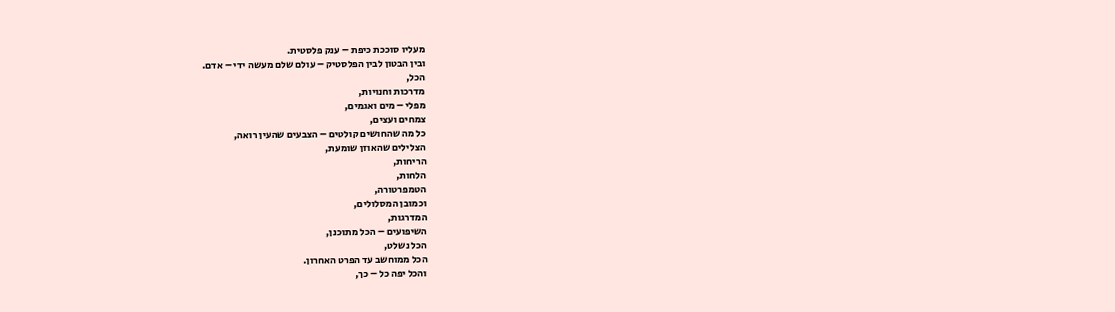מעליו סוככת כיפת – ענק פלסטית.
ובין הבטון לבין הפלסטיק – עולם שלם מעשה ידי – אדם.
הכל,
מדרכות וחנויות,
מפלי – מים ואגמים,
צמחים ועצים,
כל מה שהחושים קולטים – הצבעים שהעין רואה,
הצלילים שהאוזן שומעת,
הריחות,
הלחות,
הטמפרטורה,
וכמובן המסלולים,
המדרגות,
השיפועים – הכל מתוכנן,
הכל נשלט,
הכל ממוחשב עד הפרט האחרון.
והכל יפה כל – כך,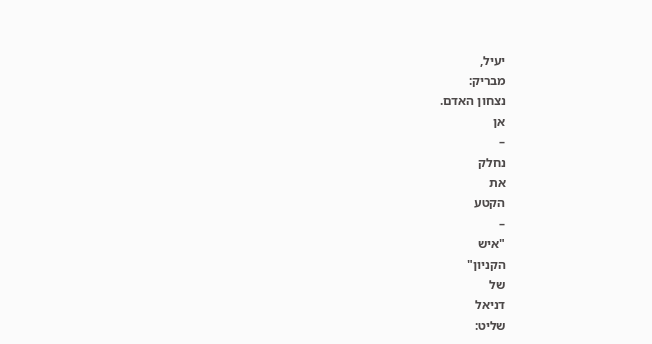יעיל,
מבריק:
נצחון האדם.
אן
–
נחלק
את
הקטע
–
"איש
הקניון"
של
דניאל
שליט: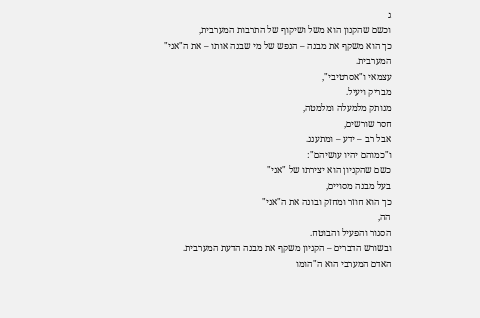ג
וכשם שהקנון הוא משל ושיקוף של התרבות המערבית,
כך הוא משקף את מבנה – הנפש של מי שבנה אותו – את ה"אני"
המערבית.
עצמאי ו"אסרטיבי",
מבריק ויעיל.
מנותק מלמעלה ומלמטה,
חסר שורשים,
אבל רב – ידע – ומתענג.
ו"כמוהם יהיו עושיהם":
כשם שהקניון הוא יצירתו של "אני"
בעל מבנה מסויים,
כך הוא חוזר ומחזק ובונה את ה"אני"
הה,
הסגור והפעיל והבוטח.
ובשורש הדברים – הקניון משקף את מבנה הדעת המערבית.
האדם המערבי הוא ה"הומו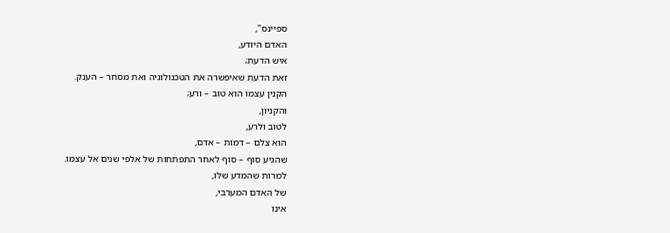ספיינס",
האדם היודע,
איש הדעת;
זאת הדעת שאיפשרה את הטכנולוגיה ואת מסחר – הענק.
הקנין עצמו הוא טוב – ורע;
והקניון,
לטוב ולרע,
הוא צלם – דמות – אדם,
שהגיע סוף – סוף לאחר התפתחות של אלפי שנים אל עצמו.
למרות שהמדע שלו,
של האדם המערבי,
אינו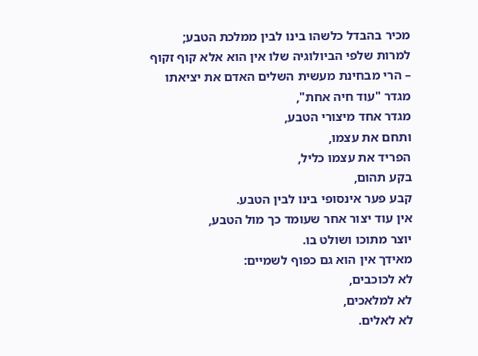מכיר בהבדל כלשהו בינו לבין ממלכת הטבע;
למרות שלפי הביולוגיה שלו אין הוא אלא קוף זקוף – הרי מבחינת מעשית השלים האדם את יציאתו מגדר "עוד חיה אחת",
מגדר אחד מיצורי הטבע,
ותחם את עצמו,
הפריד את עצמו כליל,
בקע תהום,
קבע פער אינסופי בינו לבין הטבע.
אין עוד יצור אחר שעומד כך מול הטבע,
יוצר מתוכו ושולט בו.
מאידך אין הוא גם כפוף לשמיים:
לא לכוכבים,
לא למלאכים,
לא לאלים.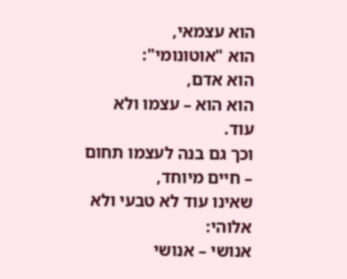הוא עצמאי,
הוא "אוטונומי":
הוא אדם,
הוא הוא – עצמו ולא עוד.
וכך גם בנה לעצמו תחום – חיים מיוחד,
שאינו עוד לא טבעי ולא אלוהי:
אנושי – אנושי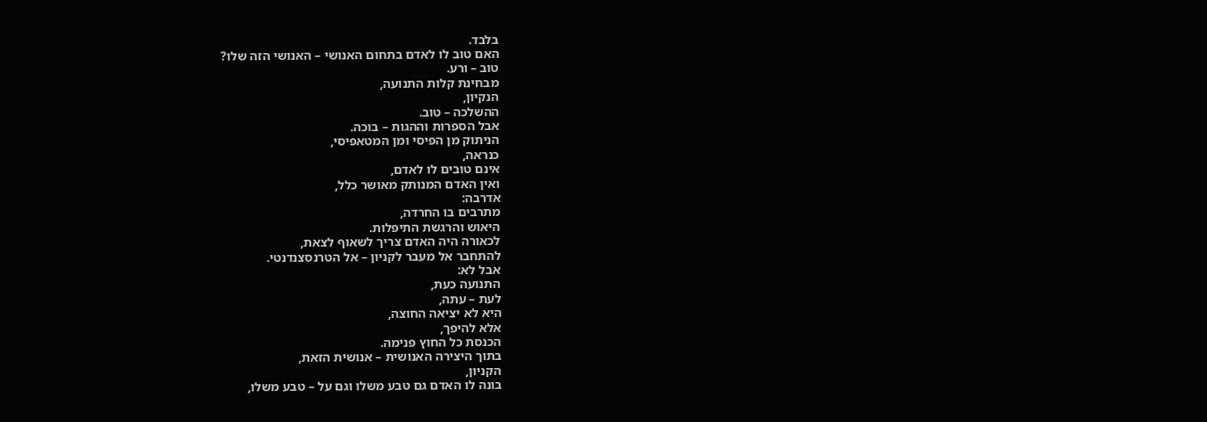בלבד.
האם טוב לו לאדם בתחום האנושי – האנושי הזה שלו?
טוב – ורע.
מבחינת קלות התנועה,
הנקיון,
ההשלכה – טוב.
אבל הספרות וההגות – בוכה.
הניתוק מן הפיסי ומן המטאפיסי,
כנראה,
אינם טובים לו לאדם,
ואין האדם המנותק מאושר כלל,
אדרבה:
מתרבים בו החרדה,
היאוש והרגשת התיפלות.
לכאורה היה האדם צריך לשאוף לצאת,
להתחבר אל מעבר לקניון – אל הטרנסצנדנטי.
אבל לא:
התנועה כעת,
לעת – עתה,
היא לא יציאה החוצה,
אלא להיפך,
הכנסת כל החוץ פנימה.
בתוך היצירה האנושית – אנושית הזאת,
הקניון,
בונה לו האדם גם טבע משלו וגם על – טבע משלו,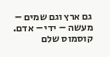גם ארץ וגם שמים – מעשה – ידי – אדם.
קוסמוס שלם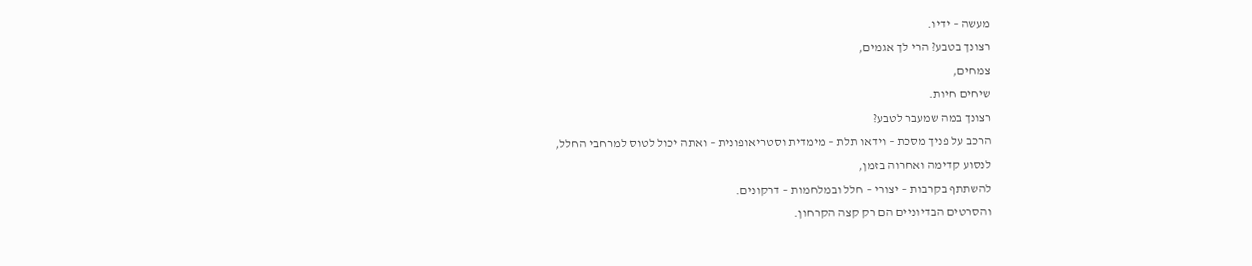מעשה – ידיו.
רצונך בטבע? הרי לך אגמים,
צמחים,
שיחים חיות.
רצונך במה שמעבר לטבע?
הרכב על פניך מסכת – וידאו תלת – מימדית וסטריאופונית – ואתה יכול לטוס למרחבי החלל,
לנסוע קדימה ואחרוה בזמן,
להשתתף בקרבות – יצורי – חלל ובמלחמות – דרקונים.
והסרטים הבדיוניים הם רק קצה הקרחון.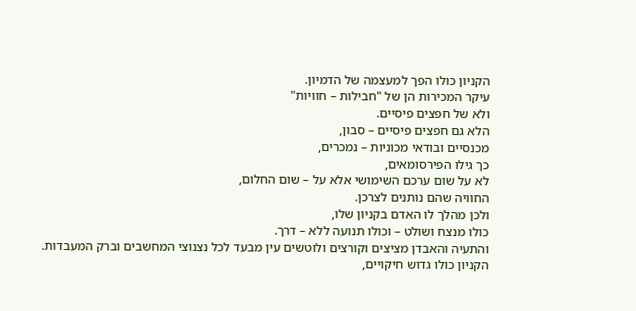הקניון כולו הפך למעצמה של הדמיון.
עיקר המכירות הן של "חבילות – חוויות"
ולא של חפצים פיסיים.
הלא גם חפצים פיסיים – סבון,
מכנסיים ובודאי מכוניות – נמכרים,
כך גילו הפירסומאים,
לא על שום ערכם השימושי אלא על – שום החלום,
החוויה שהם נותנים לצרכן.
ולכן מהלך לו האדם בקניון שלו,
כולו מנצח ושולט – וכולו תנועה ללא – דרך.
והתעיה והאבדן מציצים וקורצים ולוטשים עין מבעד לכל נצנוצי המחשבים וברק המעבדות.
הקניון כולו גדוש חיקויים,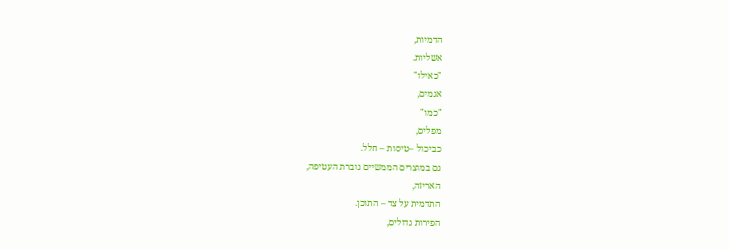הדמיות,
אשליות.
"כאילו"
אגמים,
"כמו"
מפלים,
כביכול –טיסות – חלל.
גם במוצרים הממשיים גוברת העטיפה,
האריזה,
התדמית על צד – התוכן.
הפירות גדולים,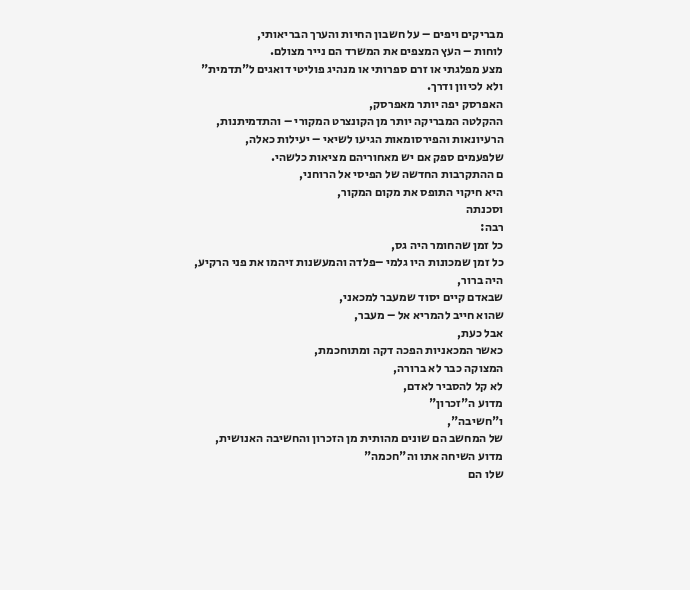מבריקים ויפים – על חשבון החיות והערך הבריאותי,
לוחות – העץ המצפים את המשרד הם נייר מצולם.
מצע מפלגתי או זרם ספרותי או מנהיג פוליטי דואגים ל"תדמית"
ולא לכיוון ודרך.
האפרסק יפה יותר מאפרסק,
ההקלטה המבריקה יותר מן הקונצרט המקורי – והתדמיתנות,
הרעיונאות והפירסומאות הגיעו לשיאי – יעילות כאלה,
שלפעמים ספק אם יש מאחוריהם מציאות כלשהי.
ם ההתקרבות החדשה של הפיסי אל הרוחני,
היא חיקוי התופס את מקום המקור,
וסכנתה
רבה:
כל זמן שהחומר היה גס,
כל זמן שמכונות היו גלמי –פלדה והמעשנות זיהמו את פני הרקיע,
היה ברור,
שבאדם קיים יסוד שמעבר למכאני,
שהוא חייב להמריא אל – מעבר,
אבל כעת,
כאשר המכאניות הפכה דקה ומתוחכמת,
המצוקה כבר לא ברורה,
לא קל להסביר לאדם,
מדוע ה"זכרון"
ו"חשיבה",
של המחשב הם שונים מהותית מן הזכרון והחשיבה האנושית,
מדוע השיחה אתו וה"חכמה"
שלו הם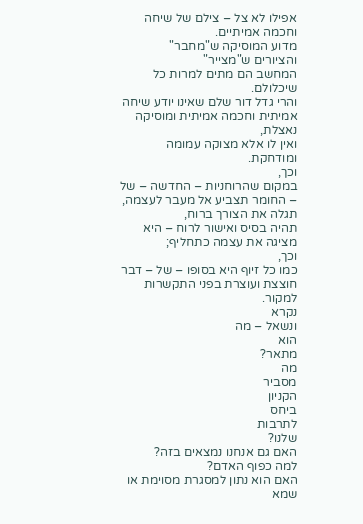אפילו לא צל – צילם של שיחה וחכמה אמיתיים.
מדוע המוסיקה ש"מחבר"
והציורים ש"מצייר"
המחשב הם מתים למרות כל שיכלולם.
והרי גדל דור שלם שאינו יודע שיחה אמיתית וחכמה אמיתית ומוסיקה נאצלת,
ואין לו אלא מצוקה עמומה ומודחקת.
וכך,
במקום שהרוחניות – החדשה – של – החומר תצביע אל מעבר לעצמה,
תגלה את הצורך ברוח,
תהיה בסיס ואישור לרוח – היא מציגה את עצמה כתחליף;
וכך,
כמו כל זיוף היא בסופו – של – דבר חוצצת ועוצרת בפני התקשרות למקור.
נקרא
ונשאל – מה
הוא
מתאר?
מה
מסביר
הקניון
ביחס
לתרבות
שלנו?
האם גם אנחנו נמצאים בזה?
למה כפוף האדם?
האם הוא נתון למסגרת מסוימת או
שמא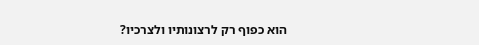הוא כפוף רק לרצונותיו ולצרכיו?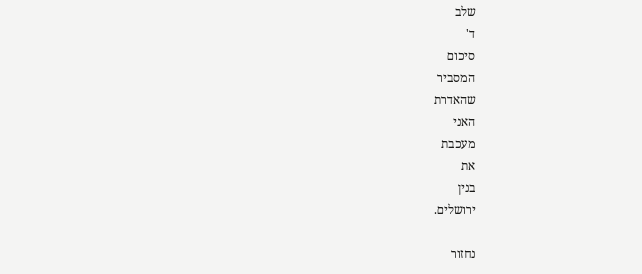שלב
ד'
סיכום
המסביר
שהאדרת
האני
מעכבת
את
בנין
ירושלים.

נחזור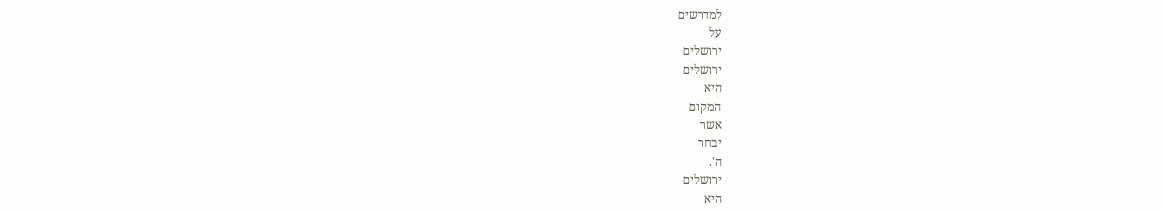למדרשים
על
ירושלים
ירושלים
היא
המקום
אשר
יבחר
ה'.
ירושלים
היא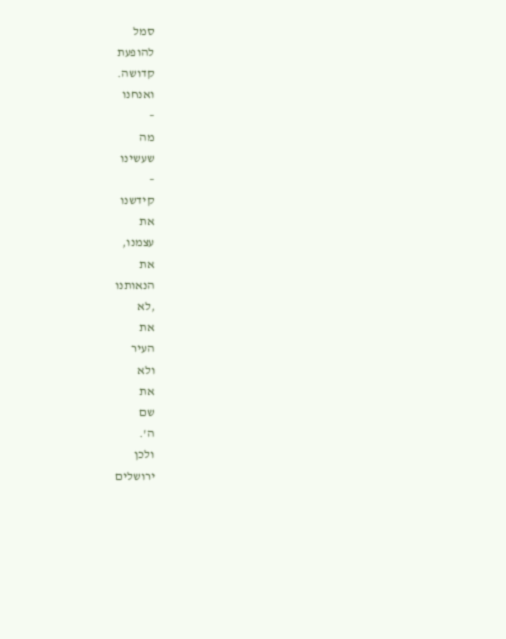סמל
להופעת
קדושה.
ואנחנו
–
מה
שעשינו
–
קידשנו
את
עצמנו,
את
הנאותנו
,לא
את
העיר
ולא
את
שם
ה'.
ולכן
ירושלים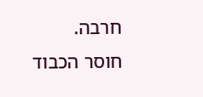חרבה.
חוסר הכבוד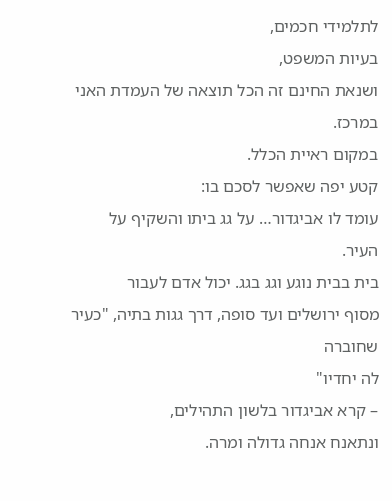לתלמידי חכמים,
בעיות המשפט,
ושנאת החינם זה הכל תוצאה של העמדת האני במרכז.
במקום ראיית הכלל.
קטע יפה שאפשר לסכם בו:
עומד לו אביגדור… על גג ביתו והשקיף על העיר.
בית בבית נוגע וגג בגג. יכול אדם לעבור
מסוף ירושלים ועד סופה, דרך גגות בתיה, "כעיר שחוברה
לה יחדיו"
– קרא אביגדור בלשון התהילים,
ונתאנח אנחה גדולה ומרה.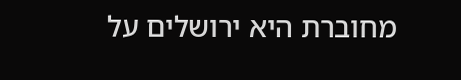מחוברת היא ירושלים על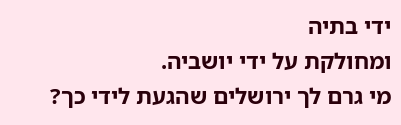ידי בתיה
ומחולקת על ידי יושביה.
מי גרם לך ירושלים שהגעת לידי כך?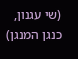(שי עגנון, כנגן המנגן)